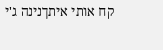קח אותי איתךנינה ג'י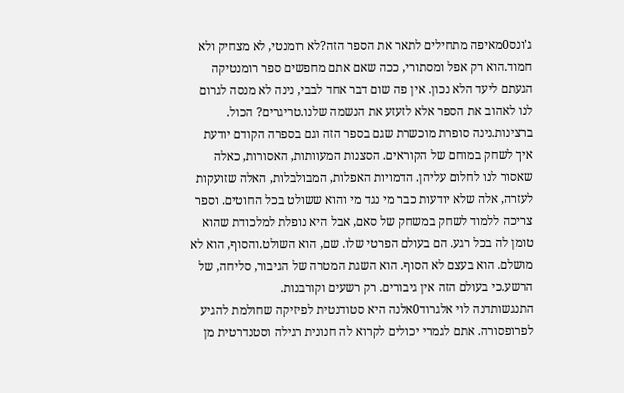ג'ונס0מאיפה מתחילים לתאר את הספר הזה?לא רומנטי, לא מצחיק ולא חמוד.הוא רק אפל ומסתורי, ככה שאם אתם מחפשים ספר רומנטיקה הגעתם ליעד הלא נכון. אין פה שום דבר אחד לבבי, נינה לא מנסה לגרום לנו לאהוב את הספר אלא לזעזע את הנשמה שלנו.טריגרים? הכול. ברצינות.נינה סופרת מוכשרת שגם בספר הזה וגם בספרה הקודם יודעת איך לשחק במוחם של הקוראים. הסצנות המעוותות, האסורות, כאלה שאסור לנו לחלום עליהן. הדמויות האפלות, המבולבלות, האלה שזועקות לעזרה, אלה שלא יודעות כבר מי נגד מי והוא ששולט בכל החוטים. וספר צריכה ללמוד לשחק במשחק של סאם, אבל היא נופלת למלכודת שהוא טומן לה בכל רגע. הם בעולם הפרטי שלו. שם, הוא השולט.והסוף, הוא לא מושלם. הוא בעצם לא הסוף. הוא השגת המטרה של הגיבור, סליחה, של הרשע.כי בעולם הזה אין גיבורים. רק רשעים וקורבנות.
התנגשותדנה לוי אלגרוד0אלנה היא סטודנטית לפיזיקה שחולמת להגיע לפרופסורה. אתם לגמרי יכולים לקרוא לה חנונית רגילה וסטנדרטית מן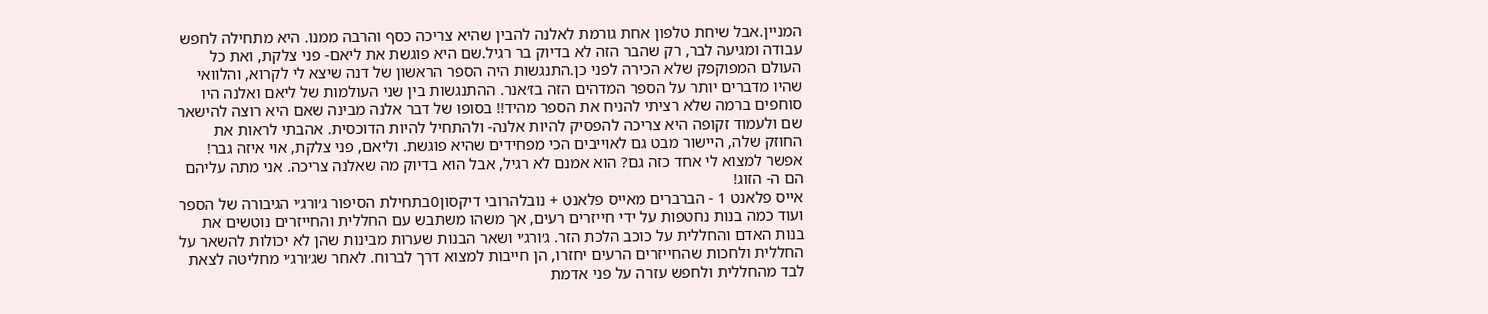המניין.אבל שיחת טלפון אחת גורמת לאלנה להבין שהיא צריכה כסף והרבה ממנו. היא מתחילה לחפש עבודה ומגיעה לבר, רק שהבר הזה לא בדיוק בר רגיל.שם היא פוגשת את ליאם- פני צלקת, ואת כל העולם המפוקפק שלא הכירה לפני כן.התנגשות היה הספר הראשון של דנה שיצא לי לקרוא, והלוואי שהיו מדברים יותר על הספר המדהים הזה בז׳אנר. ההתנגשות בין שני העולמות של ליאם ואלנה היו סוחפים ברמה שלא רציתי להניח את הספר מהיד!! בסופו של דבר אלנה מבינה שאם היא רוצה להישאר שם ולעמוד זקופה היא צריכה להפסיק להיות אלנה- ולהתחיל להיות הדוכסית. אהבתי לראות את החוזק שלה, היישור מבט גם לאוייבים הכי מפחידים שהיא פוגשת. וליאם, פני צלקת, אוי איזה גבר! אפשר למצוא לי אחד כזה גם? הוא אמנם לא רגיל, אבל הוא בדיוק מה שאלנה צריכה. אני מתה עליהם הם ה- הזוג!
אייס פלאנט 1 - הברברים מאייס פלאנט + נובלהרובי דיקסון0בתחילת הסיפור ג׳ורג׳י הגיבורה של הספר ועוד כמה בנות נחטפות על ידי חייזרים רעים, אך משהו משתבש עם החללית והחייזרים נוטשים את בנות האדם והחללית על כוכב הלכת הזר. ג׳ורג׳י ושאר הבנות שערות מבינות שהן לא יכולות להשאר על החללית ולחכות שהחייזרים הרעים יחזרו, הן חייבות למצוא דרך לברוח. לאחר שג׳ורג׳י מחליטה לצאת לבד מהחללית ולחפש עזרה על פני אדמת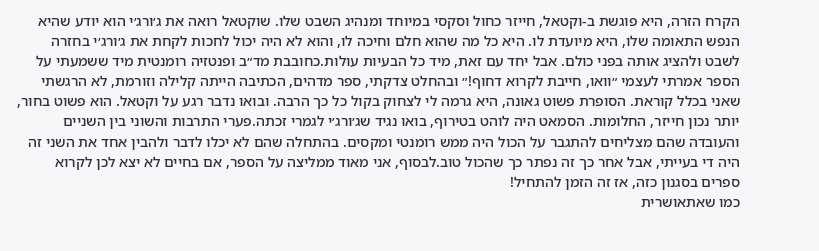הקרח הזרה, היא פוגשת ב-וקטאל, חייזר כחול וסקסי במיוחד ומנהיג השבט שלו. שוקטאל רואה את ג׳ורג׳י הוא יודע שהיא הנפש התאומה שלו, היא מיועדת לו. היא כל מה שהוא חלם וחיכה לו, והוא לא היה יכול לחכות לקחת את ג׳ורג׳י בחזרה לשבט ולהציג אותה בפני כולם. אבל יחד עם זאת, מיד כל הבעיות עולות.כחובבת מד״ב ופנטזיה רומנטית מיד ששמעתי על הספר אמרתי לעצמי ״וואו, חייבת לקרוא דחוף!״ ובהחלט צדקתי, ספר מדהים, הכתיבה הייתה קלילה וזורמת, לא הרגשתי שאני בכלל קוראת. הסופרת פשוט גאונה, היא גרמה לי לצחוק בקול כל כך הרבה. ובואו נדבר רגע על וקטאל. הוא פשוט בחור, יותר נכון חייזר, החלומות. הסמאט היה לוהט בטירוף, בואו נגיד שג׳ורג׳י לגמרי זכתה.פערי התרבות והשוני בין השניים והעובדה שהם מצליחים להתגבר על הכול היה ממש רומנטי ומקסים. בהתחלה שהם לא יכלו לדבר ולהבין אחד את השני זה היה די בעייתי, אבל אחר כך זה נפתר כך שהכול טוב.לבסוף, אני מאוד ממליצה על הספר, אם בחיים לא יצא לכן לקרוא ספרים בסגנון כזה, אז זה הזמן להתחיל!
כמו שאתאושרית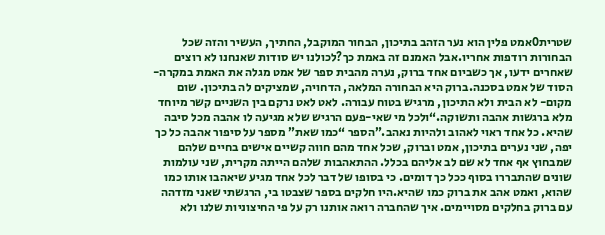שטרית0אמט פלין הוא נער הזהב בתיכון, הבחור המוקבל, החתיך, העשיר והזה שכל הבחורות רודפות אחריו.אבל האמנם זה באמת כך?לכולנו יש סודות שאנחנו לא רוצים שאחרים ידעו, אך כשביום אחד ברוק, נערה מהבית ספר של אמט מגלה את האמת במקרה- הסוד של אמט בסכנה.ברוק היא הבחורה המלאה, הדחויה, שמציקים לה בתיכון. שום מקום- לא הבית ולא התיכון, מרגיש בטוח עבורה. לאט לאט נרקם בין השניים קשר מיוחד מלא ברגשות אהבה ותשוקה.“ולכל מי שאי-פעם הרגיש שלא מגיעה לו אהבה מכל סיבה שהיא. כל אחד ראוי לאהוב ולהיות נאהב.”הספר “כמו שאת” מספר על סיפור אהבה כל כך יפה, שני נערים בתיכון, אמט וברוק, שכל אחד מהם חווה קשיים אישים בחיים שלהם שמבחוץ אף אחד לא שם לב אליהם בכלל. ההתאהבות שלהם הייתה מקרית, שני עולמות שונים שהתבררו בסוף ככל כך דומים. כי בסופו של דבר לכל אחד מגיע שיאהבו אותו כמו שהוא, ואמט אהב את ברוק כמו שהיא.היו חלקים בספר שצבטו בי, הרגשתי שאני מזדהה עם ברוק בחלקים מסויימים. איך שהחברה רואה אותנו רק על פי החיצוניות שלנו ולא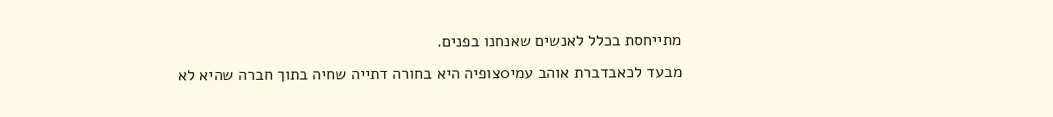מתייחסת בכלל לאנשים שאנחנו בפנים.
מבעד לכאבדברת אוהב עמי0צופיה היא בחורה דתייה שחיה בתוך חברה שהיא לא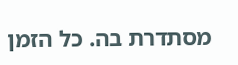מסתדרת בה. כל הזמן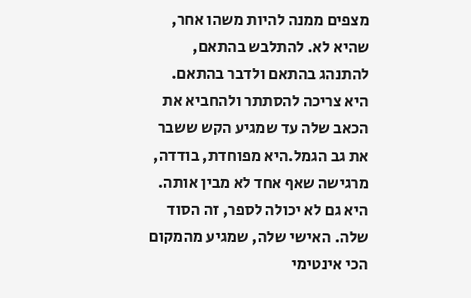מצפים ממנה להיות משהו אחר, שהיא לא. להתלבש בהתאם, להתנהג בהתאם ולדבר בהתאם. היא צריכה להסתתר ולהחביא את הכאב שלה עד שמגיע הקש ששבר את גב הגמל.היא מפוחדת, בודדה, מרגישה שאף אחד לא מבין אותה. היא גם לא יכולה לספר, זה הסוד שלה. האישי שלה, שמגיע מהמקום הכי אינטימי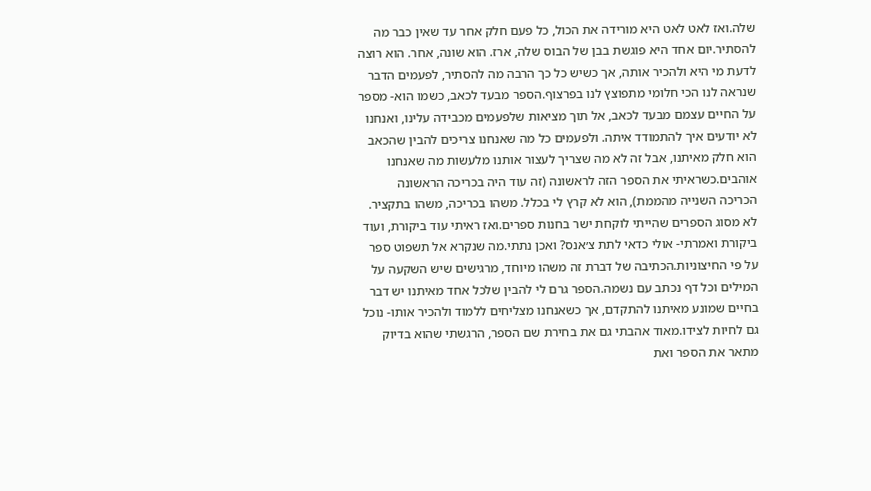שלה.ואז לאט לאט היא מורידה את הכול, כל פעם חלק אחר עד שאין כבר מה להסתיר.יום אחד היא פוגשת בבן של הבוס שלה, ארז. הוא שונה, אחר. הוא רוצה לדעת מי היא ולהכיר אותה, אך כשיש כל כך הרבה מה להסתיר, לפעמים הדבר שנראה לנו הכי חלומי מתפוצץ לנו בפרצוף.הספר מבעד לכאב, כשמו הוא- מספר על החיים עצמם מבעד לכאב, אל תוך מציאות שלפעמים מכבידה עלינו, ואנחנו לא יודעים איך להתמודד איתה. ולפעמים כל מה שאנחנו צריכים להבין שהכאב הוא חלק מאיתנו, אבל זה לא מה שצריך לעצור אותנו מלעשות מה שאנחנו אוהבים.כשראיתי את הספר הזה לראשונה (זה עוד היה בכריכה הראשונה הכריכה השנייה מהממת), הוא לא קרץ לי בכלל. משהו בכריכה, משהו בתקציר. לא מסוג הספרים שהייתי לוקחת ישר בחנות ספרים.ואז ראיתי עוד ביקורת, ועוד ביקורת ואמרתי- אולי כדאי לתת צ׳אנס? ואכן נתתי.מה שנקרא אל תשפוט ספר על פי החיצוניות.הכתיבה של דברת זה משהו מיוחד, מרגישים שיש השקעה על המילים וכל דף נכתב עם נשמה.הספר גרם לי להבין שלכל אחד מאיתנו יש דבר בחיים שמונע מאיתנו להתקדם, אך כשאנחנו מצליחים ללמוד ולהכיר אותו- נוכל גם לחיות לצידו.מאוד אהבתי גם את בחירת שם הספר, הרגשתי שהוא בדיוק מתאר את הספר ואת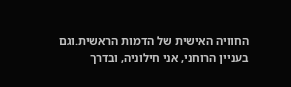החוויה האישית של הדמות הראשית.וגם בעניין הרוחני, אני חילוניה, ובדרך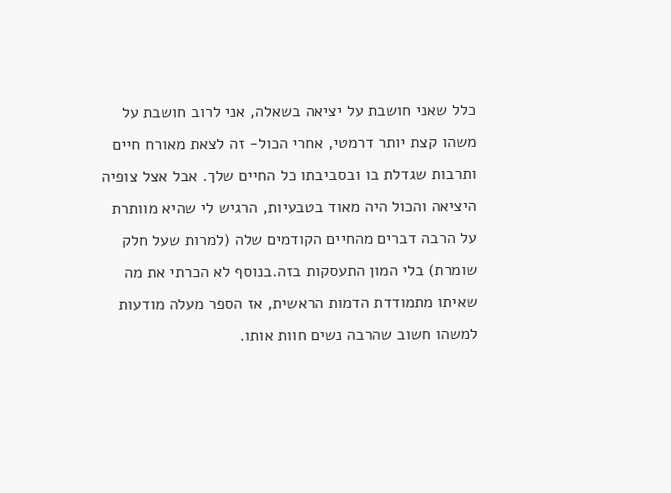כלל שאני חושבת על יציאה בשאלה, אני לרוב חושבת על משהו קצת יותר דרמטי, אחרי הכול- זה לצאת מאורח חיים ותרבות שגדלת בו ובסביבתו כל החיים שלך. אבל אצל צופיה היציאה והכול היה מאוד בטבעיות, הרגיש לי שהיא מוותרת על הרבה דברים מהחיים הקודמים שלה (למרות שעל חלק שומרת) בלי המון התעסקות בזה.בנוסף לא הכרתי את מה שאיתו מתמודדת הדמות הראשית, אז הספר מעלה מודעות למשהו חשוב שהרבה נשים חוות אותו.